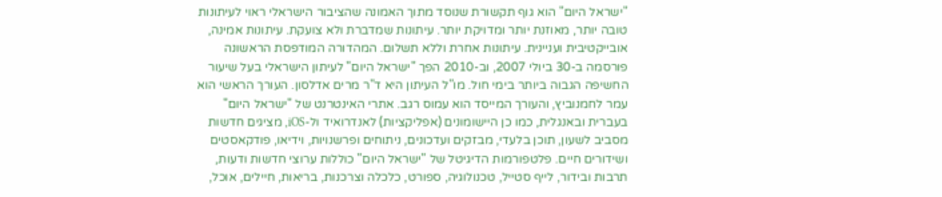"ישראל היום" הוא גוף תקשורת שנוסד מתוך האמונה שהציבור הישראלי ראוי לעיתונות טובה יותר, מאוזנת יותר ומדויקת יותר. עיתונות שמדברת ולא צועקת. עיתונות אמינה, אובייקטיבית ועניינית. עיתונות אחרת וללא תשלום. המהדורה המודפסת הראשונה פורסמה ב-30 ביולי 2007, וב-2010 הפך "ישראל היום" לעיתון הישראלי בעל שיעור החשיפה הגבוה ביותר בימי חול. מו"ל העיתון היא ד"ר מרים אדלסון. העורך הראשי הוא עמר לחמנוביץ, והעורך המייסד הוא עמוס רגב. אתרי האינטרנט של "ישראל היום" בעברית ובאנגלית, כמו כן היישומונים (אפליקציות) לאנדרואיד ול-iOS, מציגים חדשות מסביב לשעון, תוכן בלעדי, מבזקים ועדכונים, ניתוחים ופרשנויות, וידיאו, פודקאסטים ושידורים חיים. פלטפורמות הדיגיטל של "ישראל היום" כוללות ערוצי חדשות ודעות, תרבות ובידור, לייף סטייל, טכנולוגיה, ספורט, כלכלה וצרכנות, בריאות, חיילים, אוכל,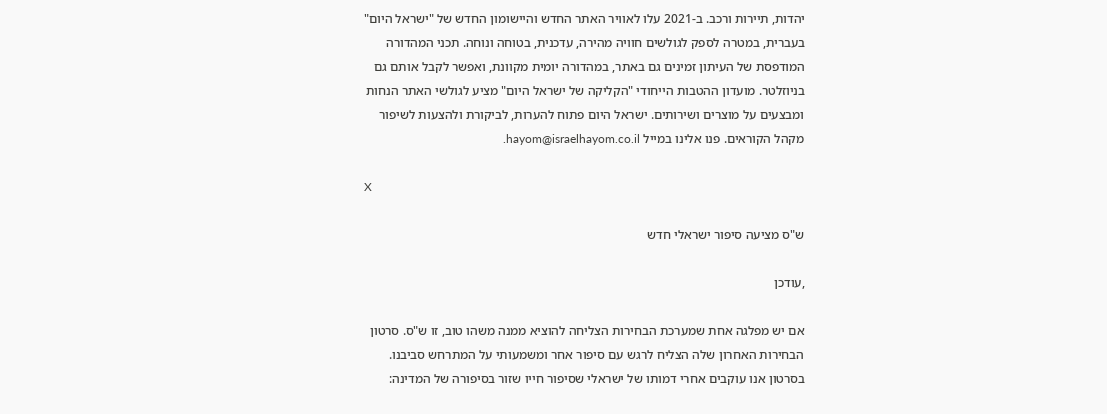יהדות, תיירות ורכב. ב-2021 עלו לאוויר האתר החדש והיישומון החדש של "ישראל היום" בעברית, במטרה לספק לגולשים חוויה מהירה, עדכנית, בטוחה ונוחה. תכני המהדורה המודפסת של העיתון זמינים גם באתר, במהדורה יומית מקוונת, ואפשר לקבל אותם גם בניוזלטר. מועדון ההטבות הייחודי "הקליקה של ישראל היום" מציע לגולשי האתר הנחות ומבצעים על מוצרים ושירותים. ישראל היום פתוח להערות, לביקורת ולהצעות לשיפור מקהל הקוראים. פנו אלינו במייל hayom@israelhayom.co.il.

X

ש"ס מציעה סיפור ישראלי חדש

,עודכן

אם יש מפלגה אחת שמערכת הבחירות הצליחה להוציא ממנה משהו טוב, זו ש"ס. סרטון הבחירות האחרון שלה הצליח לרגש עם סיפור אחר ומשמעותי על המתרחש סביבנו. בסרטון אנו עוקבים אחרי דמותו של ישראלי שסיפור חייו שזור בסיפורה של המדינה: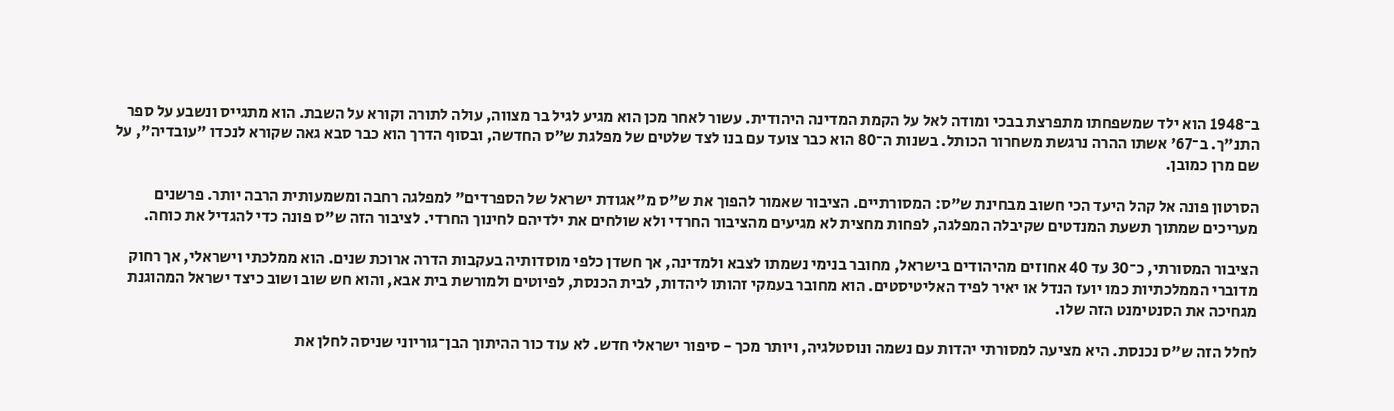ב־1948 הוא ילד שמשפחתו מתפרצת בבכי ומודה לאל על הקמת המדינה היהודית. עשור לאחר מכן הוא מגיע לגיל בר מצווה, עולה לתורה וקורא על השבת. הוא מתגייס ונשבע על ספר התנ"ך. ב־67' אשתו ההרה נרגשת משחרור הכותל. בשנות ה־80 הוא כבר צועד עם בנו לצד שלטים של מפלגת ש״ס החדשה, ובסוף הדרך הוא כבר סבא גאה שקורא לנכדו "עובדיה", על שם מרן כמובן.

הסרטון פונה אל קהל היעד הכי חשוב מבחינת ש"ס: המסורתיים. הציבור שאמור להפוך את ש"ס מ"אגודת ישראל של הספרדים" למפלגה רחבה ומשמעותית הרבה יותר. פרשנים מעריכים שמתוך תשעת המנדטים שקיבלה המפלגה, לפחות מחצית לא מגיעים מהציבור החרדי ולא שולחים את ילדיהם לחינוך החרדי. לציבור הזה ש"ס פונה כדי להגדיל את כוחה.

הציבור המסורתי, כ־30 עד 40 אחוזים מהיהודים בישראל, מחובר בנימי נשמתו לצבא ולמדינה, אך חשדן כלפי מוסדותיה בעקבות הדרה ארוכת שנים. הוא ממלכתי וישראלי, אך רחוק מדוברי הממלכתיות כמו יועז הנדל או יאיר לפיד האליטיסטים. הוא מחובר בעמקי זהותו ליהדות, לבית הכנסת, לפיוטים ולמורשת בית אבא, והוא חש שוב ושוב כיצד ישראל המהוגנת מגחיכה את הסנטימנט הזה שלו.

לחלל הזה ש"ס נכנסת. היא מציעה למסורתי יהדות עם נשמה ונוסטלגיה, ויותר מכך - סיפור ישראלי חדש. לא עוד כור ההיתוך הבן־גוריוני שניסה לחלן את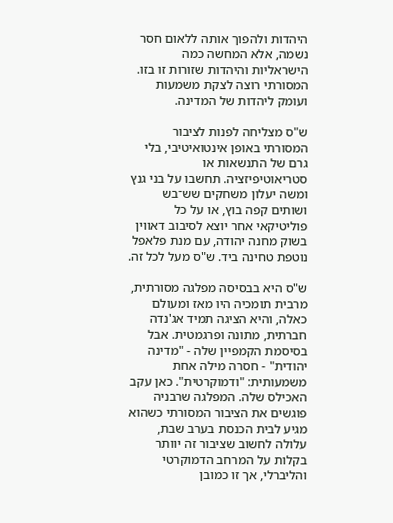היהדות ולהפוך אותה ללאום חסר נשמה, אלא המחשה כמה הישראליות והיהדות שזורות זו בזו. המסורתי רוצה לצקת משמעות ועומק ליהדות של המדינה.

ש"ס מצליחה לפנות לציבור המסורתי באופן אינטואיטיבי, בלי גרם של התנשאות או סטריאוטיפיזציה. תחשבו על בני גנץ ומשה יעלון משחקים שש־בש ושותים קפה בוץ, או על כל פוליטיקאי אחר יוצא לסיבוב דאווין בשוק מחנה יהודה, עם מנת פלאפל נוטפת טחינה ביד. ש"ס מעל לכל זה.

ש"ס היא בבסיסה מפלגה מסורתית, מרבית תומכיה היו מאז ומעולם כאלה, והיא הציגה תמיד אג'נדה חברתית, מתונה ופרגמטית. אבל בסיסמת הקמפיין שלה - "מדינה יהודית" - חסרה מילה אחת משמעותית: "ודמוקרטית". כאן עקב האכילס שלה. המפלגה שרבניה פוגשים את הציבור המסורתי כשהוא מגיע לבית הכנסת בערב שבת, עלולה לחשוב שציבור זה יוותר בקלות על המרחב הדמוקרטי והליברלי, אך זו כמובן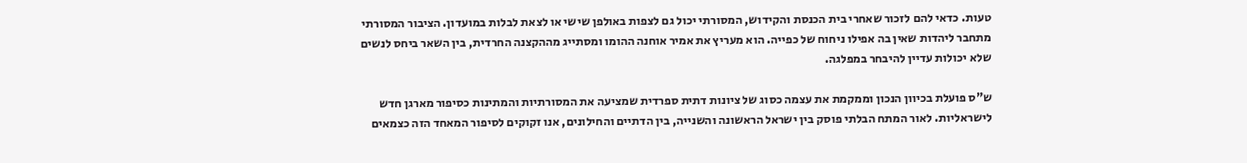טעות. כדאי להם לזכור שאחרי בית הכנסת והקידוש, המסורתי יכול גם לצפות באולפן שישי או לצאת לבלות במועדון. הציבור המסורתי מתחבר ליהדות שאין בה אפילו ניחוח של כפייה. הוא מעריץ את אמיר אוחנה ההומו ומסתייג מההקצנה החרדית, בין השאר ביחס לנשים שלא יכולות עדיין להיבחר במפלגה.

ש"ס פועלת בכיוון הנכון וממקמת את עצמה כסוג של ציונות דתית ספרדית שמציעה את המסורתיות והמתינות כסיפור מארגן חדש לישראליות. לאור המתח הבלתי פוסק בין ישראל הראשונה והשנייה, בין הדתיים והחילונים, אנו זקוקים לסיפור המאחד הזה כצמאים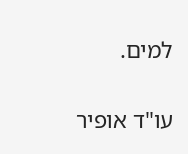למים.

עו"ד אופיר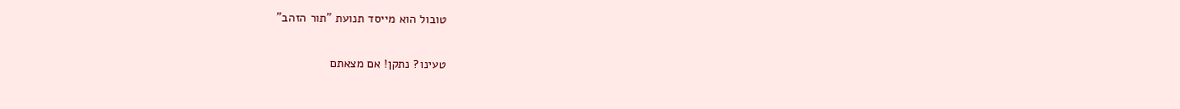טובול הוא מייסד תנועת "תור הזהב"

טעינו? נתקן! אם מצאתם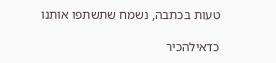טעות בכתבה, נשמח שתשתפו אותנו

כדאילהכיר